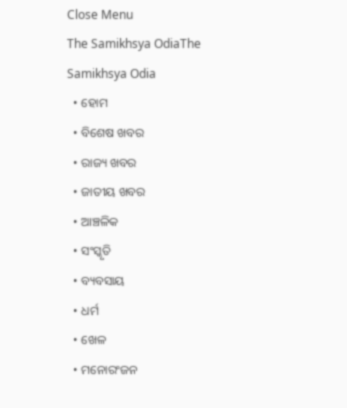Close Menu
The Samikhsya OdiaThe Samikhsya Odia
  • ହୋମ
  • ବିଶେଷ ଖବର
  • ରାଜ୍ୟ ଖବର
  • ଜାତୀୟ ଖବର
  • ଆଞ୍ଚଳିକ
  • ସଂସ୍କୃତି
  • ବ୍ୟବସାୟ
  • ଧର୍ମ
  • ଖେଳ
  • ମନୋରଂଜନ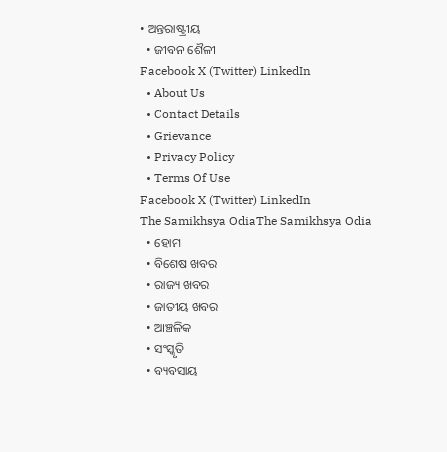• ଅନ୍ତରାଷ୍ଟ୍ରୀୟ
  • ଜୀବନ ଶୈଳୀ
Facebook X (Twitter) LinkedIn
  • About Us
  • Contact Details
  • Grievance
  • Privacy Policy
  • Terms Of Use
Facebook X (Twitter) LinkedIn
The Samikhsya OdiaThe Samikhsya Odia
  • ହୋମ
  • ବିଶେଷ ଖବର
  • ରାଜ୍ୟ ଖବର
  • ଜାତୀୟ ଖବର
  • ଆଞ୍ଚଳିକ
  • ସଂସ୍କୃତି
  • ବ୍ୟବସାୟ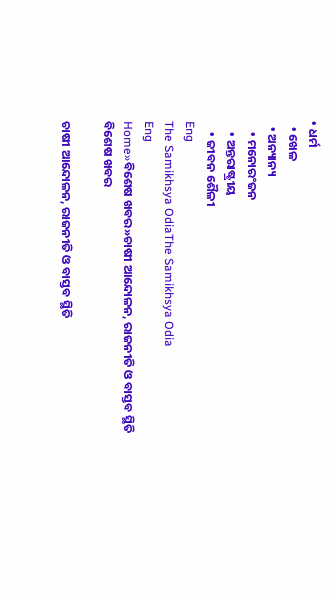• ଧର୍ମ
  • ଖେଳ
  • ଅନ୍ୟାନ୍ୟ
    • ମନୋରଂଜନ
    • ଅନ୍ତରାଷ୍ଟ୍ରୀୟ
    • ଜୀବନ ଶୈଳୀ
Eng
The Samikhsya OdiaThe Samikhsya Odia
Eng
Home»ବିଶେଷ ଖବର»ଚାଷୀ ଆନ୍ଦୋଳନ, ରାଜନୀତି ଓ ବାସ୍ତବ ସ୍ଥିତି
ବିଶେଷ ଖବର

ଚାଷୀ ଆନ୍ଦୋଳନ, ରାଜନୀତି ଓ ବାସ୍ତବ ସ୍ଥିତି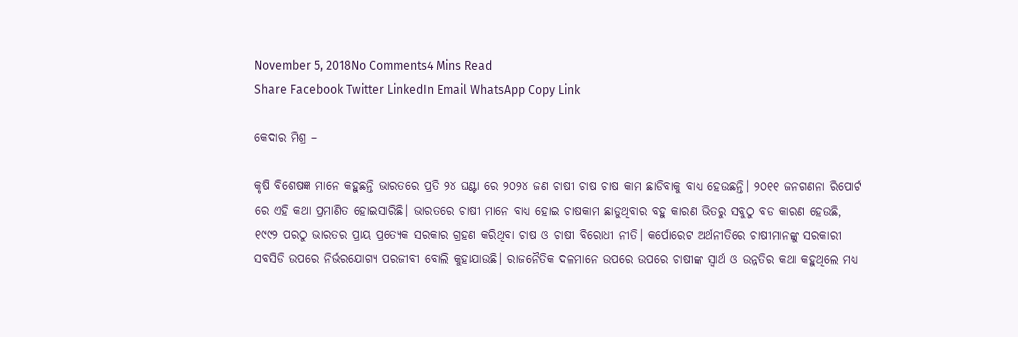November 5, 2018No Comments4 Mins Read
Share Facebook Twitter LinkedIn Email WhatsApp Copy Link

କେଦାର ମିଶ୍ର –

କୃଷି ବିଶେଷଜ୍ଞ ମାନେ କହୁଛନ୍ତି ଭାରତରେ ପ୍ରତି ୨୪ ଘଣ୍ଟା ରେ ୨୦୨୪ ଜଣ ଚାଷୀ ଚାଷ ଚାଷ କାମ ଛାଡିବାକୁ ବାଧ୍ୟ ହେଉଛନ୍ତି। ୨୦୧୧ ଜନଗଣନା ରିପୋର୍ଟ ରେ ଏହି କଥା ପ୍ରମାଣିତ ହୋଇସାରିଛି। ଭାରତରେ ଚାଷୀ ମାନେ ବାଧ୍ୟ ହୋଇ ଚାଷକାମ ଛାଡୁଥିବାର ବହୁ କାରଣ ଭିତରୁ ସବୁଠୁ ବଡ କାରଣ ହେଉଛି, ୧୯୯୨ ପରଠୁ ଭାରତର ପ୍ରାୟ ପ୍ରତ୍ୟେକ ସରକାର ଗ୍ରହଣ କରିଥିବା ଚାଷ ଓ ଚାଷୀ ବିରୋଧୀ ନୀତି। କର୍ପୋରେଟ ଅର୍ଥନୀତିରେ ଚାଷୀମାନଙ୍କୁ ସରକାରୀ ସବସିଡି ଉପରେ ନିର୍ଭରଯୋଗ୍ୟ ପରଜୀବୀ ବୋଲି କୁହାଯାଉଛି। ରାଜନୈତିକ ଦଳମାନେ ଉପରେ ଉପରେ ଚାଷୀଙ୍କ ସ୍ଵାର୍ଥ ଓ ଉନ୍ନତିର କଥା କହୁଥିଲେ ମଧ୍ୟ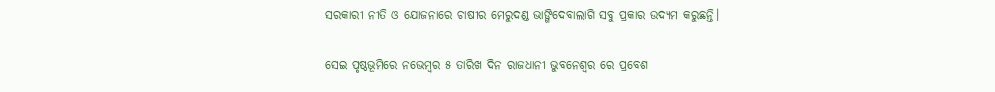ସରକାରୀ ନୀତି ଓ ଯୋଜନାରେ ଚାଷୀର ମେରୁଦଣ୍ଡ ଭାଙ୍ଗିଦେବାଲାଗି ସବୁ ପ୍ରକାର ଉଦ୍ୟମ କରୁଛନ୍ତି।

ସେଇ ପୃଷ୍ଠଭୂମିରେ ନଭେମ୍ବର ୫ ତାରିଖ ଦିନ ରାଜଧାନୀ ଭୁବନେଶ୍ୱର ରେ ପ୍ରବେଶ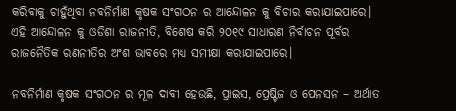କରିବାକୁ ଚାହୁଁଥିବା ନବନିର୍ମାଣ କୃଷକ ସଂଗଠନ ର ଆନ୍ଦୋଳନ କୁ ବିଚାର କରାଯାଇପାରେ। ଏହି ଆନ୍ଦୋଳନ କୁ ଓଡିଶା ରାଜନୀତି, ବିଶେଷ କରି ୨୦୧୯ ସାଧାରଣ ନିର୍ବାଚନ ପୂର୍ବର ରାଜନୈତିକ ରଣନୀତିର ଅଂଶ ଭାବରେ ମଧ୍ୟ ସମୀକ୍ଷା କରାଯାଇପାରେ।

ନବନିର୍ମାଣ କୃଷକ ସଂଗଠନ ର ମୂଳ ଦାବୀ ହେଉଛି, ପ୍ରାଇସ, ପ୍ରେଷ୍ଟିଜ ଓ ପେନସନ – ଅର୍ଥାତ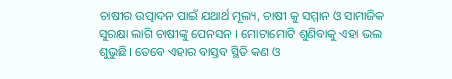ଚାଷୀର ଉତ୍ପାଦନ ପାଇଁ ଯଥାର୍ଥ ମୂଲ୍ୟ, ଚାଷୀ କୁ ସମ୍ମାନ ଓ ସାମାଜିକ ସୁରକ୍ଷା ଲାଗି ଚାଷୀଙ୍କୁ ପେନସନ । ମୋଟାମୋଟି ଶୁଣିବାକୁ ଏହା ଭଲ ଶୁଭୁଛି। ତେବେ ଏହାର ବାସ୍ତବ ସ୍ଥିତି କଣ ଓ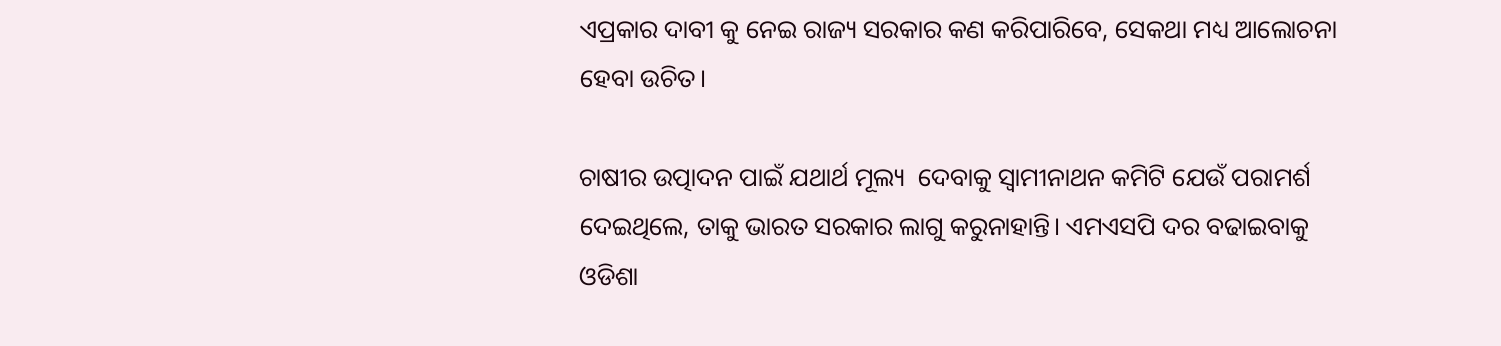ଏପ୍ରକାର ଦାବୀ କୁ ନେଇ ରାଜ୍ୟ ସରକାର କଣ କରିପାରିବେ, ସେକଥା ମଧ୍ୟ ଆଲୋଚନା ହେବା ଉଚିତ।

ଚାଷୀର ଉତ୍ପାଦନ ପାଇଁ ଯଥାର୍ଥ ମୂଲ୍ୟ  ଦେବାକୁ ସ୍ବାମୀନାଥନ କମିଟି ଯେଉଁ ପରାମର୍ଶ ଦେଇଥିଲେ, ତାକୁ ଭାରତ ସରକାର ଲାଗୁ କରୁନାହାନ୍ତି। ଏମଏସପି ଦର ବଢାଇବାକୁ ଓଡିଶା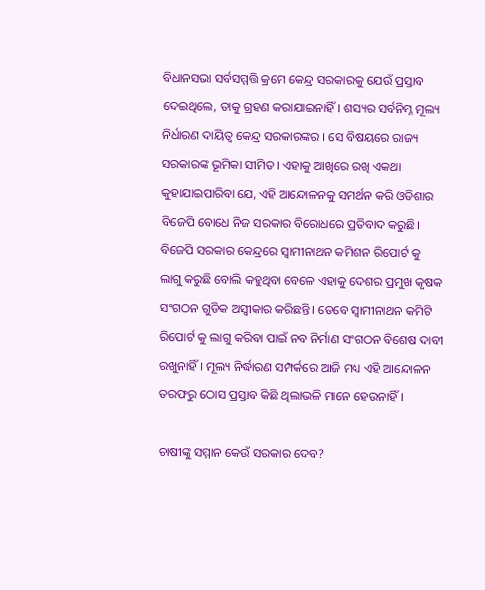ବିଧାନସଭା ସର୍ବସମ୍ମତ୍ତି କ୍ରମେ କେନ୍ଦ୍ର ସରକାରକୁ ଯେଉଁ ପ୍ରସ୍ତାବ ଦେଇଥିଲେ, ତାକୁ ଗ୍ରହଣ କରାଯାଇନାହିଁ। ଶସ୍ୟର ସର୍ବନିମ୍ନ ମୂଲ୍ୟ ନିର୍ଧାରଣ ଦାୟିତ୍ଵ କେନ୍ଦ୍ର ସରକାରଙ୍କର । ସେ ବିଷୟରେ ରାଜ୍ୟ ସରକାରଙ୍କ ଭୂମିକା ସୀମିତ। ଏହାକୁ ଆଖିରେ ରଖି ଏକଥା କୁହାଯାଇପାରିବା ଯେ, ଏହି ଆନ୍ଦୋଳନକୁ ସମର୍ଥନ କରି ଓଡିଶାର ବିଜେପି ବୋଧେ ନିଜ ସରକାର ବିରୋଧରେ ପ୍ରତିବାଦ କରୁଛି। ବିଜେପି ସରକାର କେନ୍ଦ୍ରରେ ସ୍ବାମୀନାଥନ କମିଶନ ରିପୋର୍ଟ କୁ ଲାଗୁ କରୁଛି ବୋଲି କହୁଥିବା ବେଳେ ଏହାକୁ ଦେଶର ପ୍ରମୁଖ କୃଷକ ସଂଗଠନ ଗୁଡିକ ଅସ୍ଵୀକାର କରିଛନ୍ତି। ତେବେ ସ୍ବାମୀନାଥନ କମିଟି ରିପୋର୍ଟ କୁ ଲାଗୁ କରିବା ପାଇଁ ନବ ନିର୍ମାଣ ସଂଗଠନ ବିଶେଷ ଦାବୀ ରଖୁନାହିଁ। ମୂଲ୍ୟ ନିର୍ଦ୍ଧାରଣ ସମ୍ପର୍କରେ ଆଜି ମଧ୍ୟ ଏହି ଆନ୍ଦୋଳନ ତରଫରୁ ଠୋସ ପ୍ରସ୍ତାବ କିଛି ଥିଲାଭଳି ମାନେ ହେଉନାହିଁ।

ଚାଷୀଙ୍କୁ ସମ୍ମାନ କେଉଁ ସରକାର ଦେବ?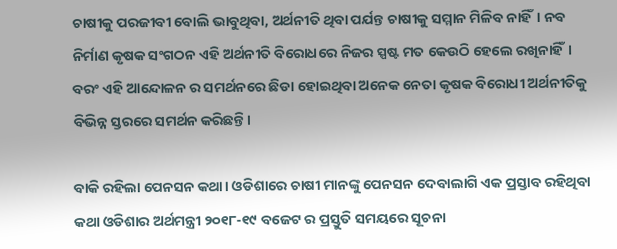ଚାଷୀକୁ ପରଜୀବୀ ବୋଲି ଭାବୁଥିବା, ଅର୍ଥନୀତି ଥିବା ପର୍ଯନ୍ତ ଚାଷୀକୁ ସମ୍ମାନ ମିଳିବ ନାହିଁ। ନବ ନିର୍ମାଣ କୃଷକ ସଂଗଠନ ଏହି ଅର୍ଥନୀତି ବିରୋଧରେ ନିଜର ସ୍ପଷ୍ଟ ମତ କେଉଠି ହେଲେ ରଖିନାହିଁ। ବରଂ ଏହି ଆନ୍ଦୋଳନ ର ସମର୍ଥନରେ ଛିଡା ହୋଇଥିବା ଅନେକ ନେତା କୃଷକ ବିରୋଧୀ ଅର୍ଥନୀତିକୁ ବିଭିନ୍ନ ସ୍ତରରେ ସମର୍ଥନ କରିଛନ୍ତି।

ବାକି ରହିଲା ପେନସନ କଥା। ଓଡିଶାରେ ଚାଷୀ ମାନଙ୍କୁ ପେନସନ ଦେବାଲାଗି ଏକ ପ୍ରସ୍ତାବ ରହିଥିବା କଥା ଓଡିଶାର ଅର୍ଥମନ୍ତ୍ରୀ ୨୦୧୮-୧୯ ବଜେଟ ର ପ୍ରସ୍ତୁତି ସମୟରେ ସୂଚନା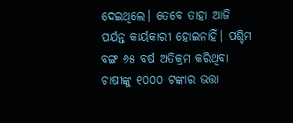ଦେଇଥିଲେ। ତେବେ ତାହା ଆଜି ପର୍ଯନ୍ତ କାର୍ୟକାରୀ ହୋଇନାହିଁ। ପଶ୍ଚିମ ବଙ୍ଗ ୬୫ ବର୍ଷ ଅତିକ୍ରମ କରିଥିବା ଚାଷୀଙ୍କୁ ୧୦୦୦ ଟଙ୍କାର ଭତ୍ତା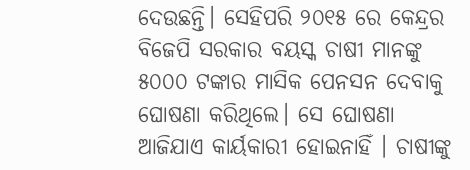ଦେଉଛନ୍ତି। ସେହିପରି ୨୦୧୫ ରେ କେନ୍ଦ୍ରର ବିଜେପି ସରକାର ବୟସ୍କ ଚାଷୀ ମାନଙ୍କୁ ୫୦୦୦ ଟଙ୍କାର ମାସିକ ପେନସନ ଦେବାକୁ ଘୋଷଣା କରିଥିଲେ। ସେ ଘୋଷଣା ଆଜିଯାଏ କାର୍ୟକାରୀ ହୋଇନାହିଁ । ଚାଷୀଙ୍କୁ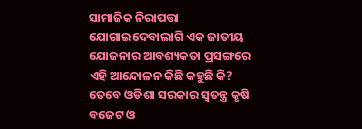ସାମାଜିକ ନିରାପତ୍ତା ଯୋଗାଇଦେବାଲାଗି ଏକ ଜାତୀୟ ଯୋଜନାର ଆବଶ୍ୟକତା ପ୍ରସଙ୍ଗରେ ଏହି ଆନ୍ଦୋଳନ କିଛି କହୁଛି କି? ତେବେ ଓଡିଶା ସରକାର ସ୍ଵତନ୍ତ୍ର କୃଷି ବଜେଟ ଓ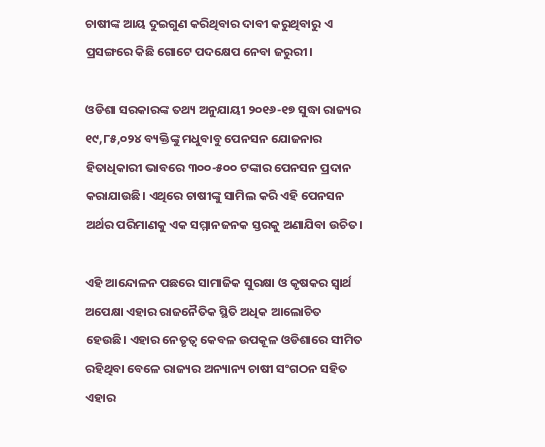ଚାଷୀଙ୍କ ଆୟ ଦୁଇଗୁଣ କରିଥିବାର ଦାବୀ କରୁଥିବାରୁ ଏ ପ୍ରସଙ୍ଗରେ କିଛି ଗୋଟେ ପଦକ୍ଷେପ ନେବା ଜରୁରୀ।

ଓଡିଶା ସରକାରଙ୍କ ତଥ୍ୟ ଅନୁଯାୟୀ ୨୦୧୬-୧୭ ସୁଦ୍ଧା ରାଜ୍ୟର ୧୯,୮୫,୦୨୪ ବ୍ୟକ୍ତିଙ୍କୁ ମଧୁବାବୁ ପେନସନ ଯୋଜନାର ହିତାଧିକାରୀ ଭାବରେ ୩୦୦-୫୦୦ ଟଙ୍କାର ପେନସନ ପ୍ରଦାନ କରାଯାଉଛି। ଏଥିରେ ଚାଷୀଙ୍କୁ ସାମିଲ କରି ଏହି ପେନସନ ଅର୍ଥର ପରିମାଣକୁ ଏକ ସମ୍ମାନଜନକ ସ୍ତରକୁ ଅଣାଯିବା ଉଚିତ।

ଏହି ଆନ୍ଦୋଳନ ପଛରେ ସାମାଜିକ ସୁରକ୍ଷା ଓ କୃଷକର ସ୍ଵାର୍ଥ ଅପେକ୍ଷା ଏହାର ରାଜନୈତିକ ସ୍ଥିତି ଅଧିକ ଆଲୋଚିତ ହେଉଛି। ଏହାର ନେତୃତ୍ଵ କେବଳ ଉପକୂଳ ଓଡିଶାରେ ସୀମିତ ରହିଥିବା ବେଳେ ରାଜ୍ୟର ଅନ୍ୟାନ୍ୟ ଚାଷୀ ସଂଗଠନ ସହିତ ଏହାର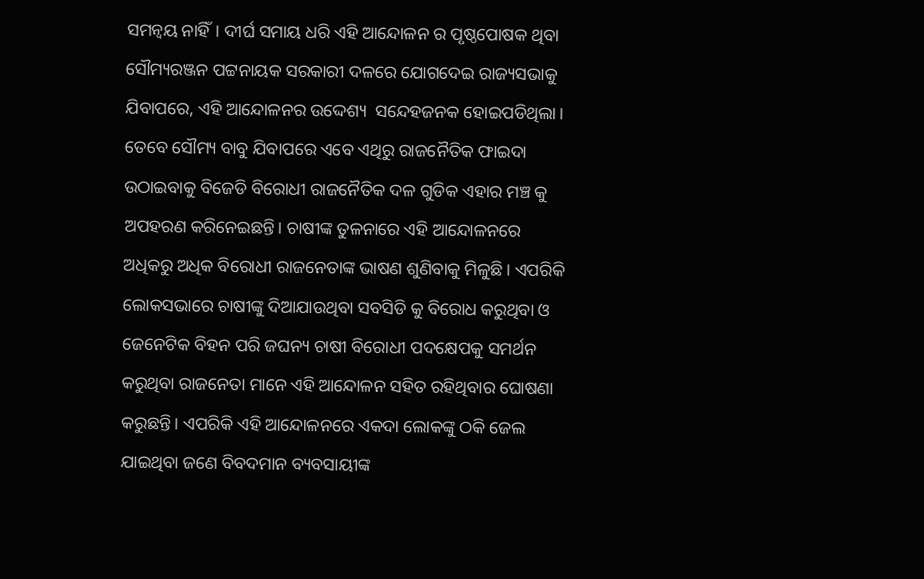ସମନ୍ବୟ ନାହିଁ। ଦୀର୍ଘ ସମାୟ ଧରି ଏହି ଆନ୍ଦୋଳନ ର ପୃଷ୍ଠପୋଷକ ଥିବା ସୌମ୍ୟରଞ୍ଜନ ପଟ୍ଟନାୟକ ସରକାରୀ ଦଳରେ ଯୋଗଦେଇ ରାଜ୍ୟସଭାକୁ ଯିବାପରେ, ଏହି ଆନ୍ଦୋଳନର ଉଦ୍ଦେଶ୍ୟ  ସନ୍ଦେହଜନକ ହୋଇପଡିଥିଲା। ତେବେ ସୌମ୍ୟ ବାବୁ ଯିବାପରେ ଏବେ ଏଥିରୁ ରାଜନୈତିକ ଫାଇଦା ଉଠାଇବାକୁ ବିଜେଡି ବିରୋଧୀ ରାଜନୈତିକ ଦଳ ଗୁଡିକ ଏହାର ମଞ୍ଚ କୁ ଅପହରଣ କରିନେଇଛନ୍ତି। ଚାଷୀଙ୍କ ତୁଳନାରେ ଏହି ଆନ୍ଦୋଳନରେ  ଅଧିକରୁ ଅଧିକ ବିରୋଧୀ ରାଜନେତାଙ୍କ ଭାଷଣ ଶୁଣିବାକୁ ମିଳୁଛି। ଏପରିକି ଲୋକସଭାରେ ଚାଷୀଙ୍କୁ ଦିଆଯାଉଥିବା ସବସିଡି କୁ ବିରୋଧ କରୁଥିବା ଓ ଜେନେଟିକ ବିହନ ପରି ଜଘନ୍ୟ ଚାଷୀ ବିରୋଧୀ ପଦକ୍ଷେପକୁ ସମର୍ଥନ କରୁଥିବା ରାଜନେତା ମାନେ ଏହି ଆନ୍ଦୋଳନ ସହିତ ରହିଥିବାର ଘୋଷଣା କରୁଛନ୍ତି। ଏପରିକି ଏହି ଆନ୍ଦୋଳନରେ ଏକଦା ଲୋକଙ୍କୁ ଠକି ଜେଲ ଯାଇଥିବା ଜଣେ ବିବଦମାନ ବ୍ୟବସାୟୀଙ୍କ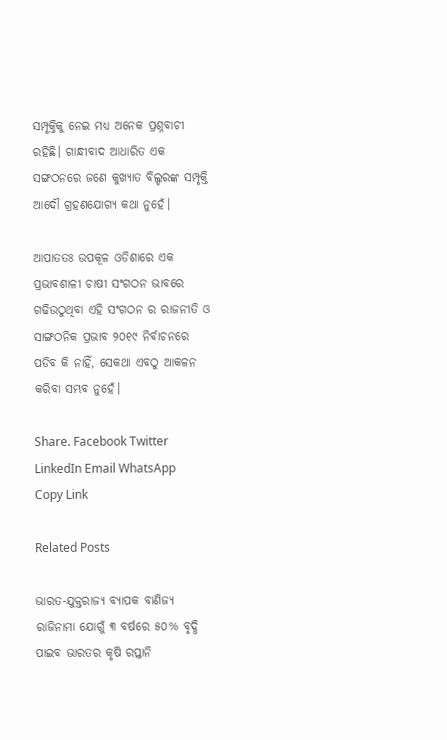ସମ୍ପୃକ୍ତିକୁ ନେଇ ମଧ୍ୟ ଅନେକ ପ୍ରଶ୍ନବାଚୀ ରହିଛି। ଗାନ୍ଧୀବାଦ ଆଧାରିତ ଏକ ସଙ୍ଗଠନରେ ଜଣେ କୁଖ୍ୟାତ ବିଲ୍ଡରଙ୍କ ସମ୍ପୃକ୍ତି ଆଦୌ ଗ୍ରହଣଯୋଗ୍ୟ କଥା ନୁହେଁ।

ଆପାତତଃ ଉପକୂଳ ଓଡିଶାରେ ଏକ ପ୍ରଭାବଶାଳୀ ଚାଷୀ ସଂଗଠନ ଭାବରେ ଗଢିଉଠୁଥିବା ଏହି ସଂଗଠନ ର ରାଜନୀତି ଓ ସାଙ୍ଗଠନିକ ପ୍ରଭାବ ୨୦୧୯ ନିର୍ବାଚନରେ ପଡିବ କି ନାହିଁ, ସେକଥା ଏବଠୁ ଆକଳନ କରିବା ସମ୍ଭବ ନୁହେଁ।

Share. Facebook Twitter LinkedIn Email WhatsApp Copy Link

Related Posts

ଭାରତ-ଯୁକ୍ତରାଜ୍ୟ ବ୍ୟାପକ ବାଣିଜ୍ୟ ରାଜିନାମା ଯୋଗୁଁ ୩ ବର୍ଷରେ ୫୦% ବୃଦ୍ଧି ପାଇବ ଭାରତର କୃଷି ରପ୍ତାନି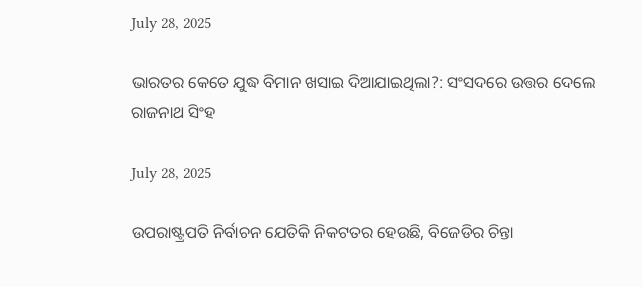July 28, 2025

ଭାରତର କେତେ ଯୁଦ୍ଧ ବିମାନ ଖସାଇ ଦିଆଯାଇଥିଲା?: ସଂସଦରେ ଉତ୍ତର ଦେଲେ ରାଜନାଥ ସିଂହ

July 28, 2025

ଉପରାଷ୍ଟ୍ରପତି ନିର୍ବାଚନ ଯେତିକି ନିକଟତର ହେଉଛି, ବିଜେଡିର ଚିନ୍ତା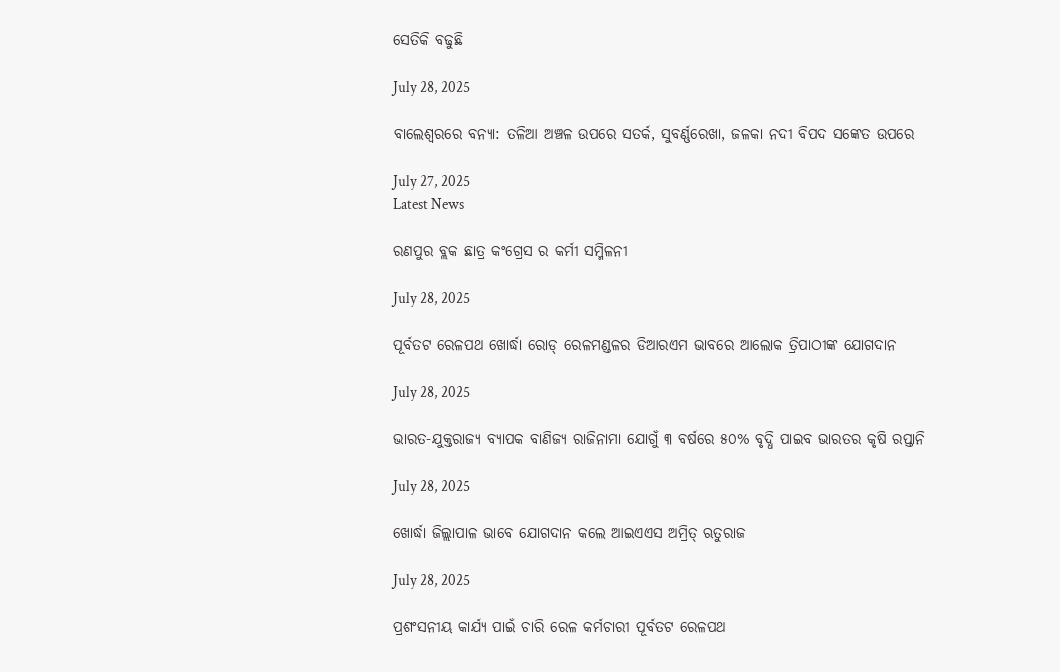ସେତିକି ବଢୁଛି

July 28, 2025

ବାଲେଶ୍ବରରେ ବନ୍ୟା: ତଳିଆ ଅଞ୍ଚଳ ଉପରେ ସତର୍କ, ସୁବର୍ଣ୍ଣରେଖା, ଜଳକା ନଦୀ ବିପଦ ସଙ୍କେତ ଉପରେ

July 27, 2025
Latest News

ରଣପୁର ବ୍ଲକ ଛାତ୍ର କଂଗ୍ରେସ ର କର୍ମୀ ସମ୍ମିଳନୀ

July 28, 2025

ପୂର୍ବତଟ ରେଳପଥ ଖୋର୍ଦ୍ଧା ରୋଡ୍ ରେଳମଣ୍ଡଳର ଡିଆରଏମ ଭାବରେ ଆଲୋକ ତ୍ରିପାଠୀଙ୍କ ଯୋଗଦାନ

July 28, 2025

ଭାରତ-ଯୁକ୍ତରାଜ୍ୟ ବ୍ୟାପକ ବାଣିଜ୍ୟ ରାଜିନାମା ଯୋଗୁଁ ୩ ବର୍ଷରେ ୫୦% ବୃଦ୍ଧି ପାଇବ ଭାରତର କୃଷି ରପ୍ତାନି

July 28, 2025

ଖୋର୍ଦ୍ଧା ଜିଲ୍ଲାପାଳ ଭାବେ ଯୋଗଦାନ କଲେ ଆଇଏଏସ ଅମ୍ରିତ୍ ଋତୁରାଜ

July 28, 2025

ପ୍ରଶଂସନୀୟ କାର୍ଯ୍ୟ ପାଇଁ ଚାରି ରେଳ କର୍ମଚାରୀ ପୂର୍ବତଟ ରେଳପଥ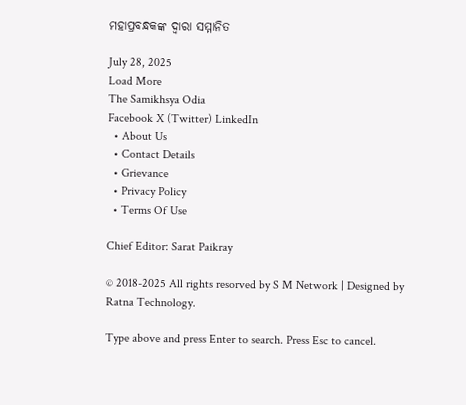ମହାପ୍ରବନ୍ଧକଙ୍କ ଦ୍ୱାରା ସମ୍ମାନିତ

July 28, 2025
Load More
The Samikhsya Odia
Facebook X (Twitter) LinkedIn
  • About Us
  • Contact Details
  • Grievance
  • Privacy Policy
  • Terms Of Use

Chief Editor: Sarat Paikray

© 2018-2025 All rights resorved by S M Network | Designed by Ratna Technology.

Type above and press Enter to search. Press Esc to cancel.